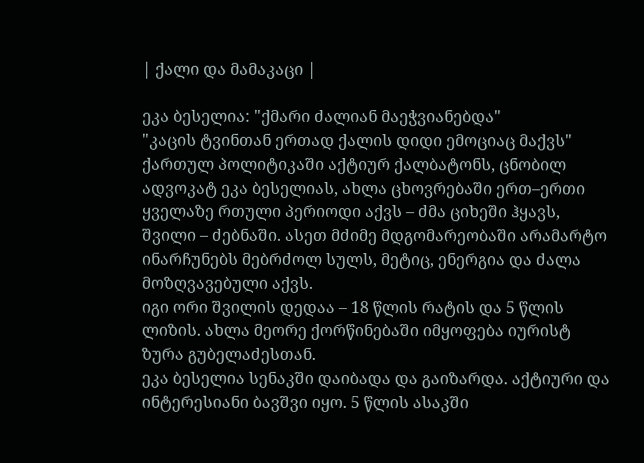| ქალი და მამაკაცი |

ეკა ბესელია: "ქმარი ძალიან მაეჭვიანებდა"
"კაცის ტვინთან ერთად ქალის დიდი ემოციაც მაქვს"
ქართულ პოლიტიკაში აქტიურ ქალბატონს, ცნობილ ადვოკატ ეკა ბესელიას, ახლა ცხოვრებაში ერთ–ერთი ყველაზე რთული პერიოდი აქვს – ძმა ციხეში ჰყავს, შვილი – ძებნაში. ასეთ მძიმე მდგომარეობაში არამარტო ინარჩუნებს მებრძოლ სულს, მეტიც, ენერგია და ძალა მოზღვავებული აქვს.
იგი ორი შვილის დედაა – 18 წლის რატის და 5 წლის ლიზის. ახლა მეორე ქორწინებაში იმყოფება იურისტ ზურა გუბელაძესთან.
ეკა ბესელია სენაკში დაიბადა და გაიზარდა. აქტიური და ინტერესიანი ბავშვი იყო. 5 წლის ასაკში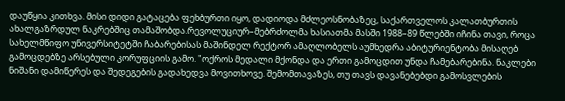დაუწყია კითხვა. მისი დიდი გატაცება ფეხბურთი იყო, დადიოდა მძლეოსნობაზეც, საქართველოს კალათბურთის ახალგაზრდულ ნაკრებშიც თამაშობდა.რევოლუციურ–მებრძოლმა ხასიათმა მასში 1988–89 წლებში იჩინა თავი, როცა სახელმწიფო უნივერსიტეტში ჩაბარებისას მაშინდელ რექტორ ამაღლობელს აუმხედრა აბიტურიენტობა მისაღებ გამოცდებზე არსებული კორუფციის გამო. "ოქროს მედალი მქონდა და ერთი გამოცდით უნდა ჩამებარებინა. ნაკლები ნიშანი დამიწერეს და შედეგების გადახედვა მოვითხოვე. შემომთავაზეს, თუ თავს დავანებებდი გამოსვლების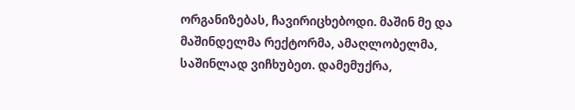ორგანიზებას, ჩავირიცხებოდი. მაშინ მე და მაშინდელმა რექტორმა, ამაღლობელმა, საშინლად ვიჩხუბეთ. დამემუქრა,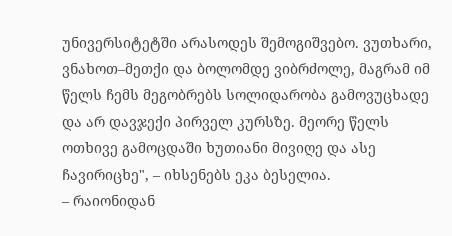უნივერსიტეტში არასოდეს შემოგიშვებო. ვუთხარი, ვნახოთ–მეთქი და ბოლომდე ვიბრძოლე, მაგრამ იმ წელს ჩემს მეგობრებს სოლიდარობა გამოვუცხადე და არ დავჯექი პირველ კურსზე. მეორე წელს ოთხივე გამოცდაში ხუთიანი მივიღე და ასე ჩავირიცხე", – იხსენებს ეკა ბესელია.
– რაიონიდან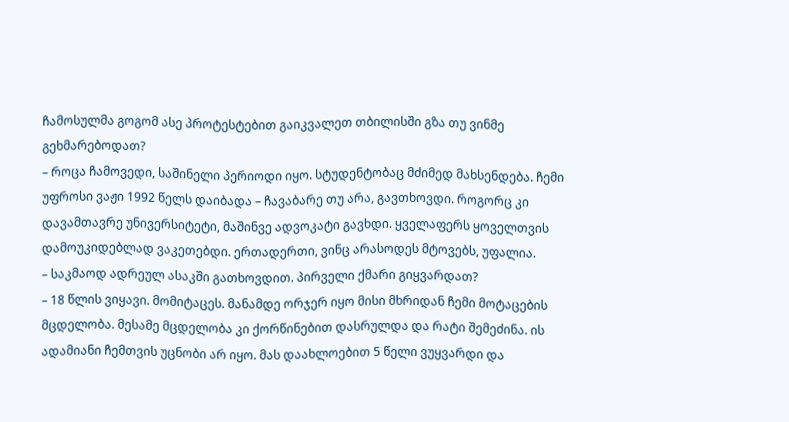ჩამოსულმა გოგომ ასე პროტესტებით გაიკვალეთ თბილისში გზა თუ ვინმე გეხმარებოდათ?
– როცა ჩამოვედი, საშინელი პერიოდი იყო. სტუდენტობაც მძიმედ მახსენდება. ჩემი უფროსი ვაჟი 1992 წელს დაიბადა – ჩავაბარე თუ არა, გავთხოვდი. როგორც კი დავამთავრე უნივერსიტეტი, მაშინვე ადვოკატი გავხდი. ყველაფერს ყოველთვის დამოუკიდებლად ვაკეთებდი. ერთადერთი, ვინც არასოდეს მტოვებს, უფალია.
– საკმაოდ ადრეულ ასაკში გათხოვდით. პირველი ქმარი გიყვარდათ?
– 18 წლის ვიყავი. მომიტაცეს. მანამდე ორჯერ იყო მისი მხრიდან ჩემი მოტაცების მცდელობა. მესამე მცდელობა კი ქორწინებით დასრულდა და რატი შემეძინა. ის ადამიანი ჩემთვის უცნობი არ იყო. მას დაახლოებით 5 წელი ვუყვარდი და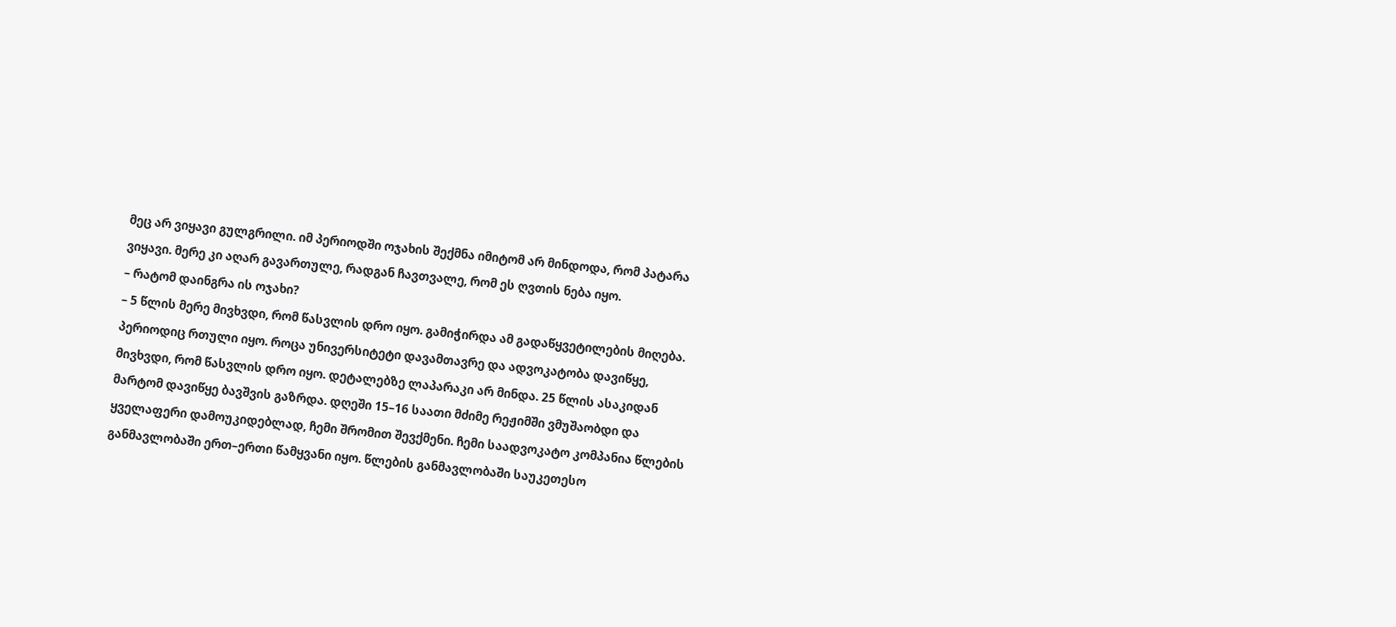მეც არ ვიყავი გულგრილი. იმ პერიოდში ოჯახის შექმნა იმიტომ არ მინდოდა, რომ პატარა ვიყავი. მერე კი აღარ გავართულე, რადგან ჩავთვალე, რომ ეს ღვთის ნება იყო.
– რატომ დაინგრა ის ოჯახი?
– 5 წლის მერე მივხვდი, რომ წასვლის დრო იყო. გამიჭირდა ამ გადაწყვეტილების მიღება. პერიოდიც რთული იყო. როცა უნივერსიტეტი დავამთავრე და ადვოკატობა დავიწყე, მივხვდი, რომ წასვლის დრო იყო. დეტალებზე ლაპარაკი არ მინდა. 25 წლის ასაკიდან მარტომ დავიწყე ბავშვის გაზრდა. დღეში 15–16 საათი მძიმე რეჟიმში ვმუშაობდი და ყველაფერი დამოუკიდებლად, ჩემი შრომით შევქმენი. ჩემი საადვოკატო კომპანია წლების განმავლობაში ერთ–ერთი წამყვანი იყო. წლების განმავლობაში საუკეთესო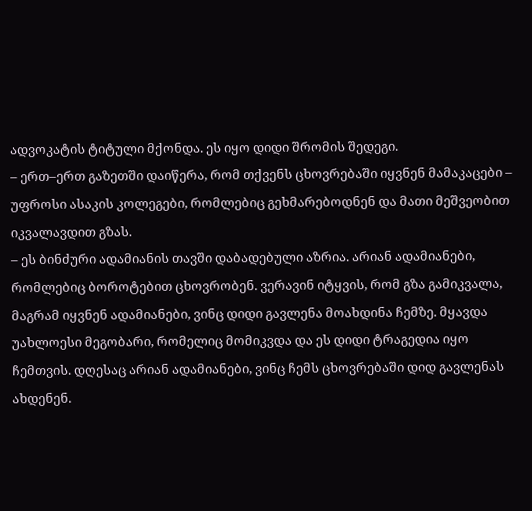ადვოკატის ტიტული მქონდა. ეს იყო დიდი შრომის შედეგი.
– ერთ–ერთ გაზეთში დაიწერა, რომ თქვენს ცხოვრებაში იყვნენ მამაკაცები – უფროსი ასაკის კოლეგები, რომლებიც გეხმარებოდნენ და მათი მეშვეობით იკვალავდით გზას.
– ეს ბინძური ადამიანის თავში დაბადებული აზრია. არიან ადამიანები, რომლებიც ბოროტებით ცხოვრობენ. ვერავინ იტყვის, რომ გზა გამიკვალა, მაგრამ იყვნენ ადამიანები, ვინც დიდი გავლენა მოახდინა ჩემზე. მყავდა უახლოესი მეგობარი, რომელიც მომიკვდა და ეს დიდი ტრაგედია იყო ჩემთვის. დღესაც არიან ადამიანები, ვინც ჩემს ცხოვრებაში დიდ გავლენას ახდენენ.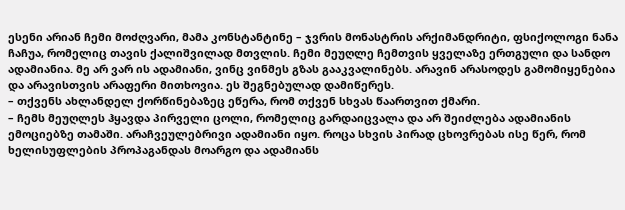ესენი არიან ჩემი მოძღვარი, მამა კონსტანტინე – ჯვრის მონასტრის არქიმანდრიტი, ფსიქოლოგი ნანა ჩაჩუა, რომელიც თავის ქალიშვილად მთვლის. ჩემი მეუღლე ჩემთვის ყველაზე ერთგული და სანდო ადამიანია. მე არ ვარ ის ადამიანი, ვინც ვინმეს გზას გააკვალინებს. არავინ არასოდეს გამომიყენებია და არავისთვის არაფერი მითხოვია. ეს შეგნებულად დამიწერეს.
– თქვენს ახლანდელ ქორწინებაზეც ეწერა, რომ თქვენ სხვას წაართვით ქმარი.
– ჩემს მეუღლეს ჰყავდა პირველი ცოლი, რომელიც გარდაიცვალა და არ შეიძლება ადამიანის ემოციებზე თამაში. არაჩვეულებრივი ადამიანი იყო. როცა სხვის პირად ცხოვრებას ისე წერ, რომ ხელისუფლების პროპაგანდას მოარგო და ადამიანს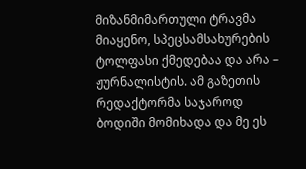მიზანმიმართული ტრავმა მიაყენო, სპეცსამსახურების ტოლფასი ქმედებაა და არა – ჟურნალისტის. ამ გაზეთის რედაქტორმა საჯაროდ ბოდიში მომიხადა და მე ეს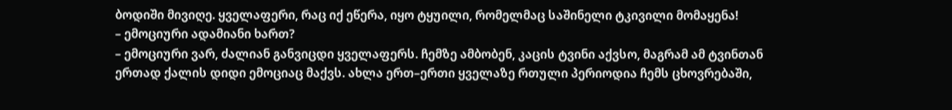ბოდიში მივიღე. ყველაფერი, რაც იქ ეწერა, იყო ტყუილი, რომელმაც საშინელი ტკივილი მომაყენა!
– ემოციური ადამიანი ხართ?
– ემოციური ვარ, ძალიან განვიცდი ყველაფერს. ჩემზე ამბობენ, კაცის ტვინი აქვსო, მაგრამ ამ ტვინთან ერთად ქალის დიდი ემოციაც მაქვს. ახლა ერთ–ერთი ყველაზე რთული პერიოდია ჩემს ცხოვრებაში,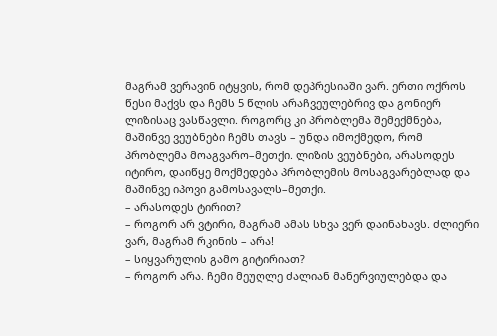მაგრამ ვერავინ იტყვის, რომ დეპრესიაში ვარ. ერთი ოქროს წესი მაქვს და ჩემს 5 წლის არაჩვეულებრივ და გონიერ ლიზისაც ვასწავლი. როგორც კი პრობლემა შემექმნება, მაშინვე ვეუბნები ჩემს თავს – უნდა იმოქმედო, რომ პრობლემა მოაგვარო–მეთქი. ლიზის ვეუბნები, არასოდეს იტირო, დაიწყე მოქმედება პრობლემის მოსაგვარებლად და მაშინვე იპოვი გამოსავალს–მეთქი.
– არასოდეს ტირით?
– როგორ არ ვტირი, მაგრამ ამას სხვა ვერ დაინახავს. ძლიერი ვარ, მაგრამ რკინის – არა!
– სიყვარულის გამო გიტირიათ?
– როგორ არა. ჩემი მეუღლე ძალიან მანერვიულებდა და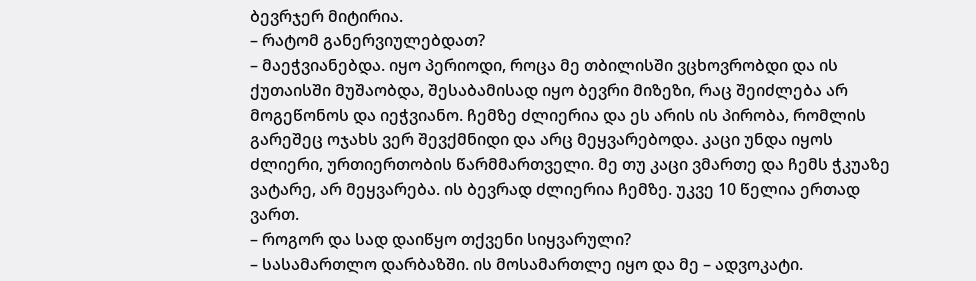ბევრჯერ მიტირია.
– რატომ განერვიულებდათ?
– მაეჭვიანებდა. იყო პერიოდი, როცა მე თბილისში ვცხოვრობდი და ის ქუთაისში მუშაობდა, შესაბამისად იყო ბევრი მიზეზი, რაც შეიძლება არ მოგეწონოს და იეჭვიანო. ჩემზე ძლიერია და ეს არის ის პირობა, რომლის გარეშეც ოჯახს ვერ შევქმნიდი და არც მეყვარებოდა. კაცი უნდა იყოს ძლიერი, ურთიერთობის წარმმართველი. მე თუ კაცი ვმართე და ჩემს ჭკუაზე ვატარე, არ მეყვარება. ის ბევრად ძლიერია ჩემზე. უკვე 10 წელია ერთად ვართ.
– როგორ და სად დაიწყო თქვენი სიყვარული?
– სასამართლო დარბაზში. ის მოსამართლე იყო და მე – ადვოკატი.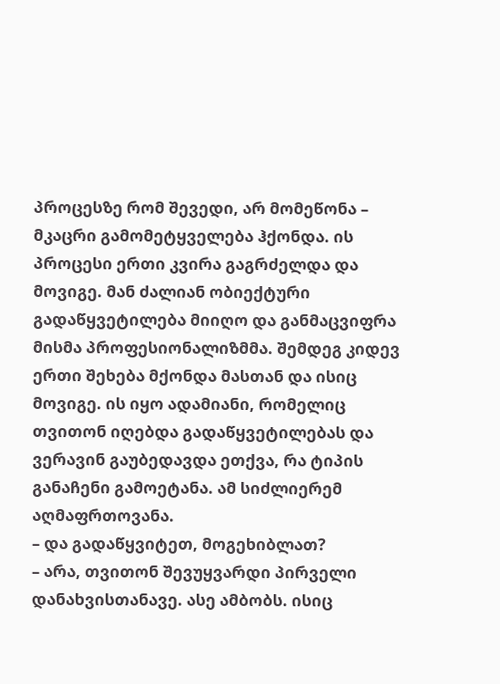პროცესზე რომ შევედი, არ მომეწონა – მკაცრი გამომეტყველება ჰქონდა. ის პროცესი ერთი კვირა გაგრძელდა და მოვიგე. მან ძალიან ობიექტური გადაწყვეტილება მიიღო და განმაცვიფრა მისმა პროფესიონალიზმმა. შემდეგ კიდევ ერთი შეხება მქონდა მასთან და ისიც მოვიგე. ის იყო ადამიანი, რომელიც თვითონ იღებდა გადაწყვეტილებას და ვერავინ გაუბედავდა ეთქვა, რა ტიპის განაჩენი გამოეტანა. ამ სიძლიერემ აღმაფრთოვანა.
– და გადაწყვიტეთ, მოგეხიბლათ?
– არა, თვითონ შევუყვარდი პირველი დანახვისთანავე. ასე ამბობს. ისიც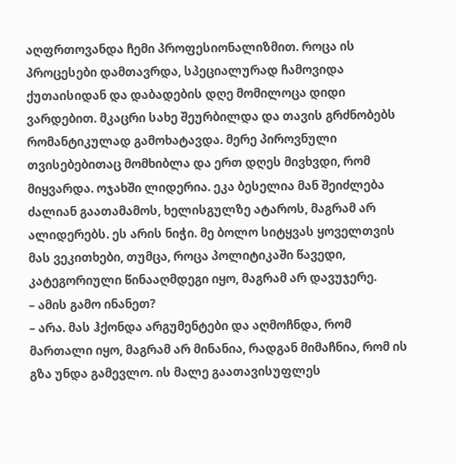აღფრთოვანდა ჩემი პროფესიონალიზმით. როცა ის პროცესები დამთავრდა, სპეციალურად ჩამოვიდა ქუთაისიდან და დაბადების დღე მომილოცა დიდი ვარდებით. მკაცრი სახე შეურბილდა და თავის გრძნობებს რომანტიკულად გამოხატავდა. მერე პიროვნული თვისებებითაც მომხიბლა და ერთ დღეს მივხვდი, რომ მიყვარდა. ოჯახში ლიდერია. ეკა ბესელია მან შეიძლება ძალიან გაათამამოს, ხელისგულზე ატაროს, მაგრამ არ ალიდერებს. ეს არის ნიჭი. მე ბოლო სიტყვას ყოველთვის მას ვეკითხები, თუმცა, როცა პოლიტიკაში წავედი, კატეგორიული წინააღმდეგი იყო, მაგრამ არ დავუჯერე.
– ამის გამო ინანეთ?
– არა. მას ჰქონდა არგუმენტები და აღმოჩნდა, რომ მართალი იყო, მაგრამ არ მინანია, რადგან მიმაჩნია, რომ ის გზა უნდა გამევლო. ის მალე გაათავისუფლეს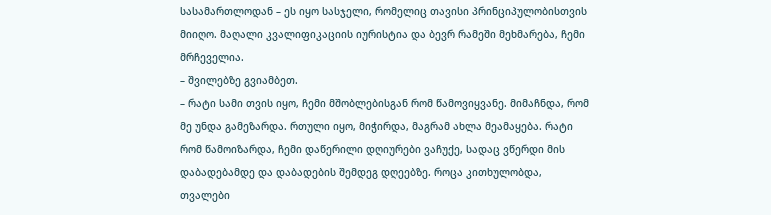სასამართლოდან – ეს იყო სასჯელი, რომელიც თავისი პრინციპულობისთვის მიიღო. მაღალი კვალიფიკაციის იურისტია და ბევრ რამეში მეხმარება, ჩემი მრჩეველია.
– შვილებზე გვიამბეთ.
– რატი სამი თვის იყო, ჩემი მშობლებისგან რომ წამოვიყვანე. მიმაჩნდა, რომ მე უნდა გამეზარდა. რთული იყო, მიჭირდა, მაგრამ ახლა მეამაყება. რატი რომ წამოიზარდა, ჩემი დაწერილი დღიურები ვაჩუქე, სადაც ვწერდი მის დაბადებამდე და დაბადების შემდეგ დღეებზე. როცა კითხულობდა, თვალები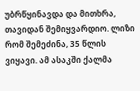უბრწყინავდა და მითხრა, თავიდან შემიყვარდიო. ლიზი რომ შემეძინა, 35 წლის ვიყავი. ამ ასაკში ქალმა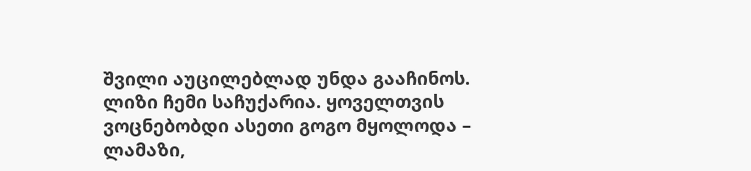შვილი აუცილებლად უნდა გააჩინოს. ლიზი ჩემი საჩუქარია. ყოველთვის ვოცნებობდი ასეთი გოგო მყოლოდა – ლამაზი,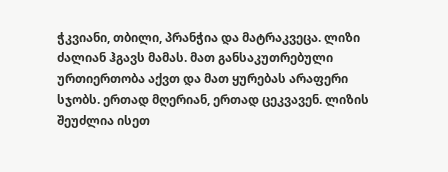ჭკვიანი, თბილი, პრანჭია და მატრაკვეცა. ლიზი ძალიან ჰგავს მამას. მათ განსაკუთრებული ურთიერთობა აქვთ და მათ ყურებას არაფერი სჯობს. ერთად მღერიან, ერთად ცეკვავენ. ლიზის შეუძლია ისეთ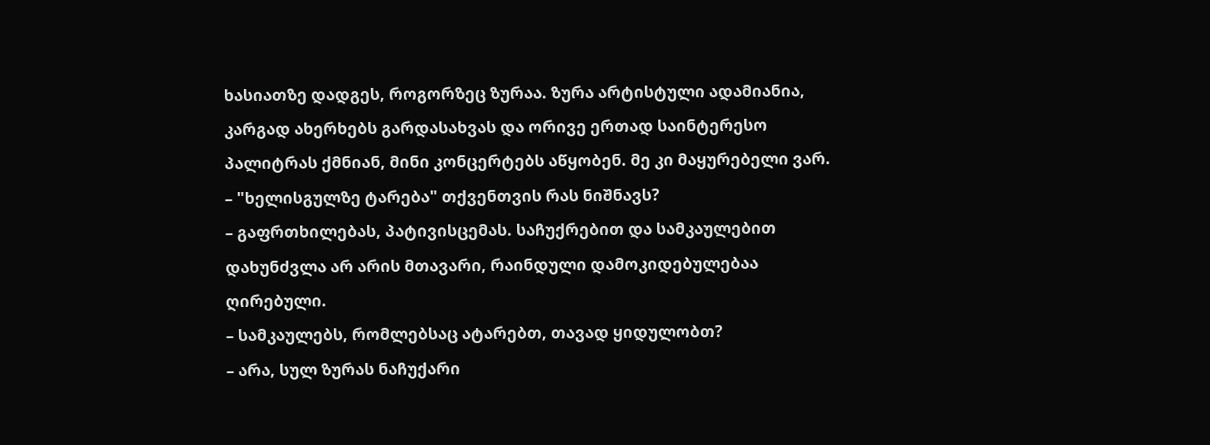ხასიათზე დადგეს, როგორზეც ზურაა. ზურა არტისტული ადამიანია, კარგად ახერხებს გარდასახვას და ორივე ერთად საინტერესო პალიტრას ქმნიან, მინი კონცერტებს აწყობენ. მე კი მაყურებელი ვარ.
– "ხელისგულზე ტარება" თქვენთვის რას ნიშნავს?
– გაფრთხილებას, პატივისცემას. საჩუქრებით და სამკაულებით დახუნძვლა არ არის მთავარი, რაინდული დამოკიდებულებაა ღირებული.
– სამკაულებს, რომლებსაც ატარებთ, თავად ყიდულობთ?
– არა, სულ ზურას ნაჩუქარი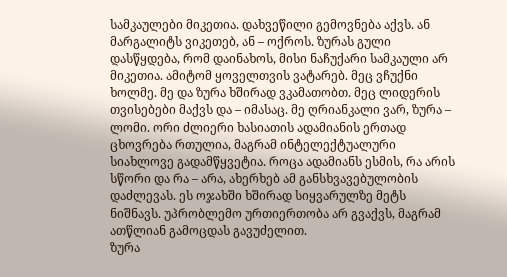სამკაულები მიკეთია. დახვეწილი გემოვნება აქვს. ან მარგალიტს ვიკეთებ, ან – ოქროს. ზურას გული დასწყდება, რომ დაინახოს, მისი ნაჩუქარი სამკაული არ მიკეთია. ამიტომ ყოველთვის ვატარებ. მეც ვჩუქნი ხოლმე. მე და ზურა ხშირად ვკამათობთ. მეც ლიდერის თვისებები მაქვს და – იმასაც. მე ღრიანკალი ვარ, ზურა – ლომი. ორი ძლიერი ხასიათის ადამიანის ერთად ცხოვრება რთულია, მაგრამ ინტელექტუალური სიახლოვე გადამწყვეტია. როცა ადამიანს ესმის, რა არის სწორი და რა – არა, ახერხებ ამ განსხვავებულობის დაძლევას. ეს ოჯახში ხშირად სიყვარულზე მეტს ნიშნავს. უპრობლემო ურთიერთობა არ გვაქვს, მაგრამ ათწლიან გამოცდას გავუძელით.
ზურა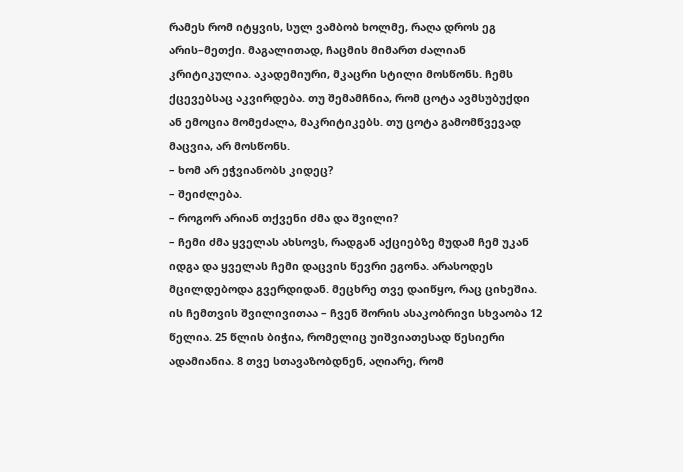რამეს რომ იტყვის, სულ ვამბობ ხოლმე, რაღა დროს ეგ არის–მეთქი. მაგალითად, ჩაცმის მიმართ ძალიან კრიტიკულია. აკადემიური, მკაცრი სტილი მოსწონს. ჩემს ქცევებსაც აკვირდება. თუ შემამჩნია, რომ ცოტა ავმსუბუქდი ან ემოცია მომეძალა, მაკრიტიკებს. თუ ცოტა გამომწვევად მაცვია, არ მოსწონს.
– ხომ არ ეჭვიანობს კიდეც?
– შეიძლება.
– როგორ არიან თქვენი ძმა და შვილი?
– ჩემი ძმა ყველას ახსოვს, რადგან აქციებზე მუდამ ჩემ უკან იდგა და ყველას ჩემი დაცვის წევრი ეგონა. არასოდეს მცილდებოდა გვერდიდან. მეცხრე თვე დაიწყო, რაც ციხეშია. ის ჩემთვის შვილივითაა – ჩვენ შორის ასაკობრივი სხვაობა 12 წელია. 25 წლის ბიჭია, რომელიც უიშვიათესად წესიერი ადამიანია. 8 თვე სთავაზობდნენ, აღიარე, რომ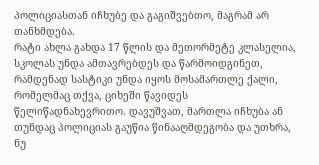პოლიციასთან იჩხუბე და გაგიშვებთო, მაგრამ არ თანხმდება.
რატი ახლა გახდა 17 წლის და მეთორმეტე კლასელია, სკოლას უნდა ამთავრებდეს და წარმოიდგინეთ, რამდენად სასტიკი უნდა იყოს მოსამართლე ქალი, რომელმაც თქვა, ციხეში წავიდეს წელიწადნახევრითო. დავუშვათ, მართლა იჩხუბა ან თუნდაც პოლიციას გაუწია წინააღმდეგობა და უთხრა, ნუ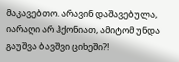მაკავებთო. არავინ დაშავებულა, იარაღი არ ჰქონიათ, ამიტომ უნდა გაუშვა ბავშვი ციხეში?!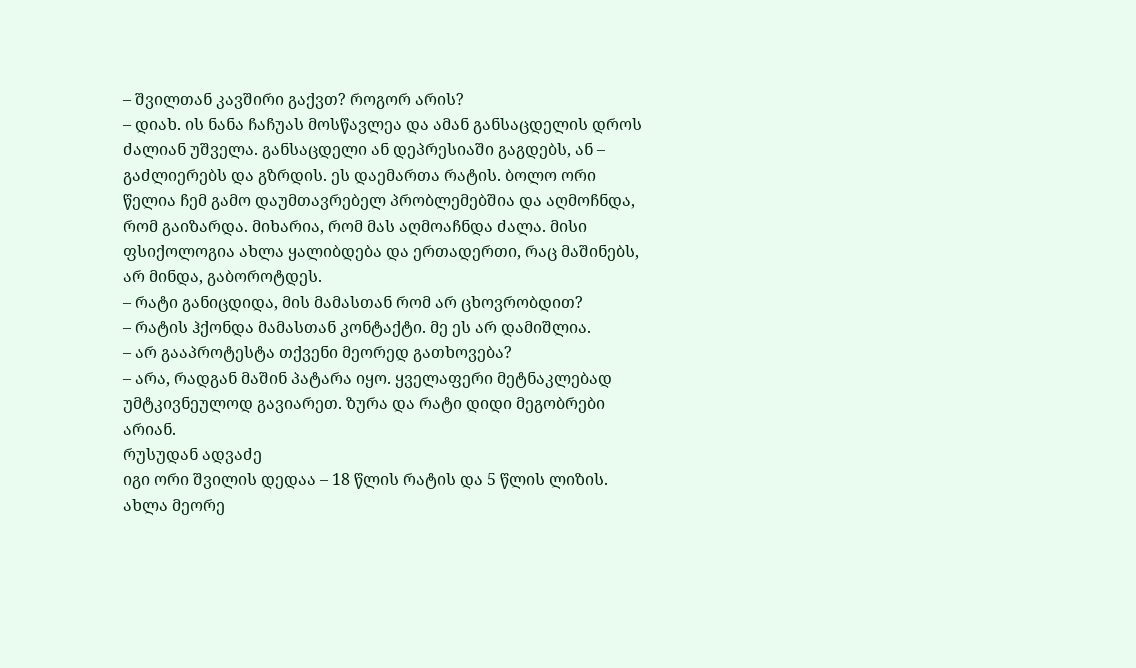– შვილთან კავშირი გაქვთ? როგორ არის?
– დიახ. ის ნანა ჩაჩუას მოსწავლეა და ამან განსაცდელის დროს ძალიან უშველა. განსაცდელი ან დეპრესიაში გაგდებს, ან – გაძლიერებს და გზრდის. ეს დაემართა რატის. ბოლო ორი წელია ჩემ გამო დაუმთავრებელ პრობლემებშია და აღმოჩნდა, რომ გაიზარდა. მიხარია, რომ მას აღმოაჩნდა ძალა. მისი ფსიქოლოგია ახლა ყალიბდება და ერთადერთი, რაც მაშინებს, არ მინდა, გაბოროტდეს.
– რატი განიცდიდა, მის მამასთან რომ არ ცხოვრობდით?
– რატის ჰქონდა მამასთან კონტაქტი. მე ეს არ დამიშლია.
– არ გააპროტესტა თქვენი მეორედ გათხოვება?
– არა, რადგან მაშინ პატარა იყო. ყველაფერი მეტნაკლებად უმტკივნეულოდ გავიარეთ. ზურა და რატი დიდი მეგობრები არიან.
რუსუდან ადვაძე
იგი ორი შვილის დედაა – 18 წლის რატის და 5 წლის ლიზის. ახლა მეორე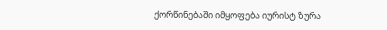ქორწინებაში იმყოფება იურისტ ზურა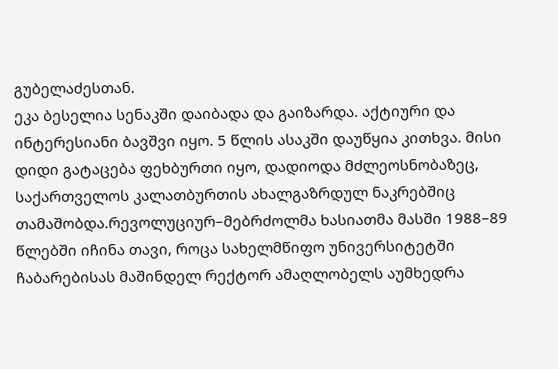გუბელაძესთან.
ეკა ბესელია სენაკში დაიბადა და გაიზარდა. აქტიური და ინტერესიანი ბავშვი იყო. 5 წლის ასაკში დაუწყია კითხვა. მისი დიდი გატაცება ფეხბურთი იყო, დადიოდა მძლეოსნობაზეც, საქართველოს კალათბურთის ახალგაზრდულ ნაკრებშიც თამაშობდა.რევოლუციურ–მებრძოლმა ხასიათმა მასში 1988–89 წლებში იჩინა თავი, როცა სახელმწიფო უნივერსიტეტში ჩაბარებისას მაშინდელ რექტორ ამაღლობელს აუმხედრა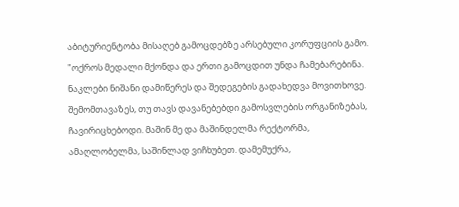აბიტურიენტობა მისაღებ გამოცდებზე არსებული კორუფციის გამო. "ოქროს მედალი მქონდა და ერთი გამოცდით უნდა ჩამებარებინა. ნაკლები ნიშანი დამიწერეს და შედეგების გადახედვა მოვითხოვე. შემომთავაზეს, თუ თავს დავანებებდი გამოსვლების ორგანიზებას, ჩავირიცხებოდი. მაშინ მე და მაშინდელმა რექტორმა, ამაღლობელმა, საშინლად ვიჩხუბეთ. დამემუქრა,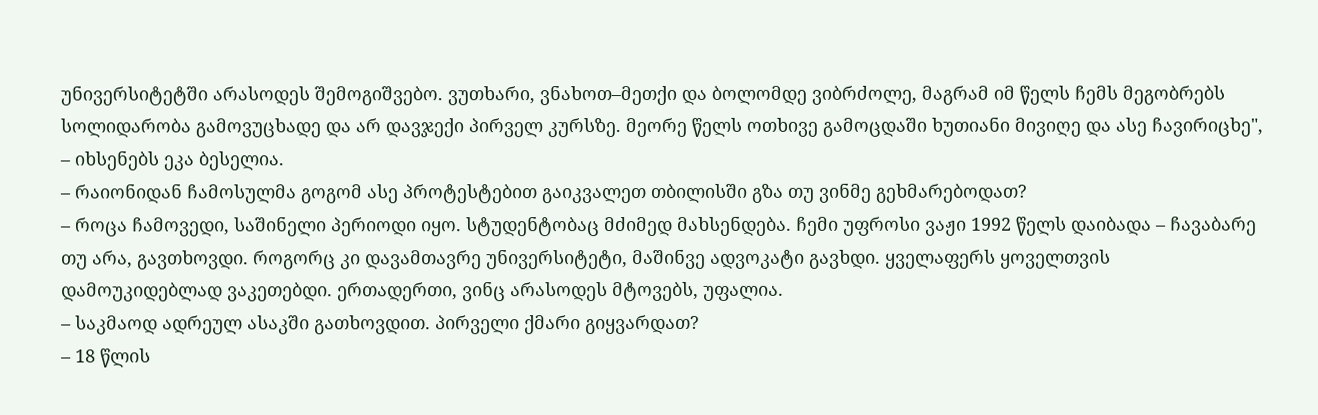უნივერსიტეტში არასოდეს შემოგიშვებო. ვუთხარი, ვნახოთ–მეთქი და ბოლომდე ვიბრძოლე, მაგრამ იმ წელს ჩემს მეგობრებს სოლიდარობა გამოვუცხადე და არ დავჯექი პირველ კურსზე. მეორე წელს ოთხივე გამოცდაში ხუთიანი მივიღე და ასე ჩავირიცხე", – იხსენებს ეკა ბესელია.
– რაიონიდან ჩამოსულმა გოგომ ასე პროტესტებით გაიკვალეთ თბილისში გზა თუ ვინმე გეხმარებოდათ?
– როცა ჩამოვედი, საშინელი პერიოდი იყო. სტუდენტობაც მძიმედ მახსენდება. ჩემი უფროსი ვაჟი 1992 წელს დაიბადა – ჩავაბარე თუ არა, გავთხოვდი. როგორც კი დავამთავრე უნივერსიტეტი, მაშინვე ადვოკატი გავხდი. ყველაფერს ყოველთვის დამოუკიდებლად ვაკეთებდი. ერთადერთი, ვინც არასოდეს მტოვებს, უფალია.
– საკმაოდ ადრეულ ასაკში გათხოვდით. პირველი ქმარი გიყვარდათ?
– 18 წლის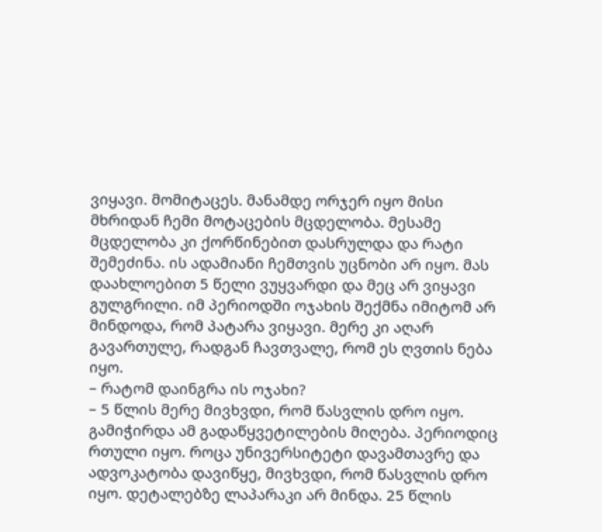ვიყავი. მომიტაცეს. მანამდე ორჯერ იყო მისი მხრიდან ჩემი მოტაცების მცდელობა. მესამე მცდელობა კი ქორწინებით დასრულდა და რატი შემეძინა. ის ადამიანი ჩემთვის უცნობი არ იყო. მას დაახლოებით 5 წელი ვუყვარდი და მეც არ ვიყავი გულგრილი. იმ პერიოდში ოჯახის შექმნა იმიტომ არ მინდოდა, რომ პატარა ვიყავი. მერე კი აღარ გავართულე, რადგან ჩავთვალე, რომ ეს ღვთის ნება იყო.
– რატომ დაინგრა ის ოჯახი?
– 5 წლის მერე მივხვდი, რომ წასვლის დრო იყო. გამიჭირდა ამ გადაწყვეტილების მიღება. პერიოდიც რთული იყო. როცა უნივერსიტეტი დავამთავრე და ადვოკატობა დავიწყე, მივხვდი, რომ წასვლის დრო იყო. დეტალებზე ლაპარაკი არ მინდა. 25 წლის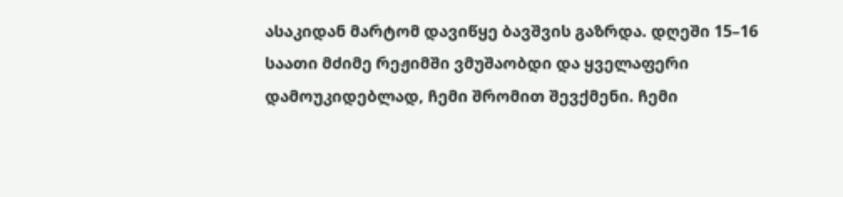ასაკიდან მარტომ დავიწყე ბავშვის გაზრდა. დღეში 15–16 საათი მძიმე რეჟიმში ვმუშაობდი და ყველაფერი დამოუკიდებლად, ჩემი შრომით შევქმენი. ჩემი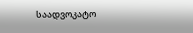საადვოკატო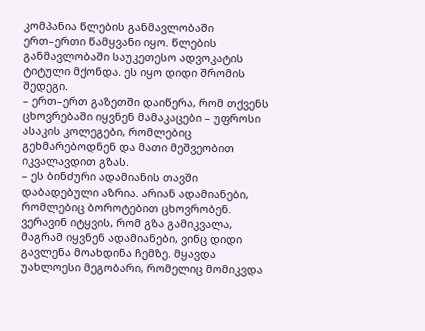კომპანია წლების განმავლობაში ერთ–ერთი წამყვანი იყო. წლების განმავლობაში საუკეთესო ადვოკატის ტიტული მქონდა. ეს იყო დიდი შრომის შედეგი.
– ერთ–ერთ გაზეთში დაიწერა, რომ თქვენს ცხოვრებაში იყვნენ მამაკაცები – უფროსი ასაკის კოლეგები, რომლებიც გეხმარებოდნენ და მათი მეშვეობით იკვალავდით გზას.
– ეს ბინძური ადამიანის თავში დაბადებული აზრია. არიან ადამიანები, რომლებიც ბოროტებით ცხოვრობენ. ვერავინ იტყვის, რომ გზა გამიკვალა, მაგრამ იყვნენ ადამიანები, ვინც დიდი გავლენა მოახდინა ჩემზე. მყავდა უახლოესი მეგობარი, რომელიც მომიკვდა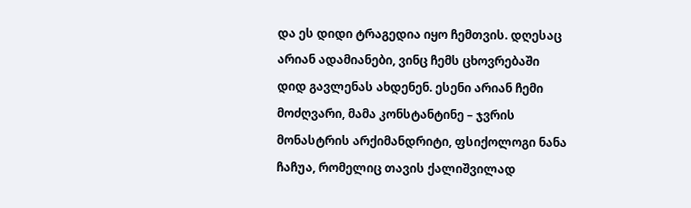და ეს დიდი ტრაგედია იყო ჩემთვის. დღესაც არიან ადამიანები, ვინც ჩემს ცხოვრებაში დიდ გავლენას ახდენენ. ესენი არიან ჩემი მოძღვარი, მამა კონსტანტინე – ჯვრის მონასტრის არქიმანდრიტი, ფსიქოლოგი ნანა ჩაჩუა, რომელიც თავის ქალიშვილად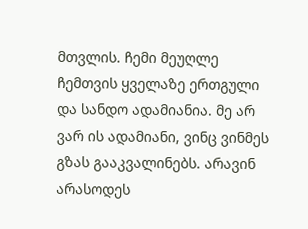მთვლის. ჩემი მეუღლე ჩემთვის ყველაზე ერთგული და სანდო ადამიანია. მე არ ვარ ის ადამიანი, ვინც ვინმეს გზას გააკვალინებს. არავინ არასოდეს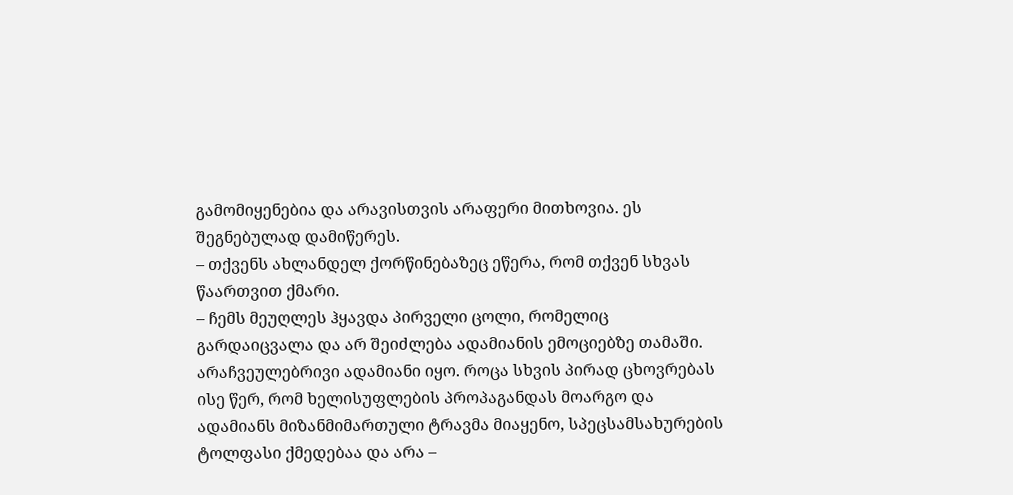გამომიყენებია და არავისთვის არაფერი მითხოვია. ეს შეგნებულად დამიწერეს.
– თქვენს ახლანდელ ქორწინებაზეც ეწერა, რომ თქვენ სხვას წაართვით ქმარი.
– ჩემს მეუღლეს ჰყავდა პირველი ცოლი, რომელიც გარდაიცვალა და არ შეიძლება ადამიანის ემოციებზე თამაში. არაჩვეულებრივი ადამიანი იყო. როცა სხვის პირად ცხოვრებას ისე წერ, რომ ხელისუფლების პროპაგანდას მოარგო და ადამიანს მიზანმიმართული ტრავმა მიაყენო, სპეცსამსახურების ტოლფასი ქმედებაა და არა –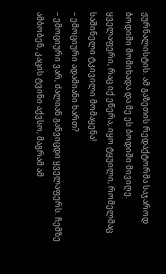ჟურნალისტის. ამ გაზეთის რედაქტორმა საჯაროდ ბოდიში მომიხადა და მე ეს ბოდიში მივიღე. ყველაფერი, რაც იქ ეწერა, იყო ტყუილი, რომელმაც საშინელი ტკივილი მომაყენა!
– ემოციური ადამიანი ხართ?
– ემოციური ვარ, ძალიან განვიცდი ყველაფერს. ჩემზე ამბობენ, კაცის ტვინი აქვსო, მაგრამ ამ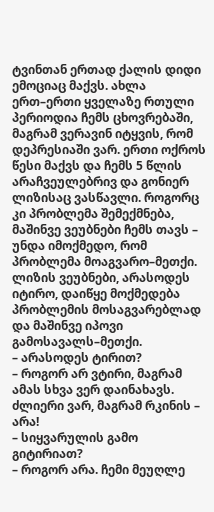ტვინთან ერთად ქალის დიდი ემოციაც მაქვს. ახლა ერთ–ერთი ყველაზე რთული პერიოდია ჩემს ცხოვრებაში, მაგრამ ვერავინ იტყვის, რომ დეპრესიაში ვარ. ერთი ოქროს წესი მაქვს და ჩემს 5 წლის არაჩვეულებრივ და გონიერ ლიზისაც ვასწავლი. როგორც კი პრობლემა შემექმნება, მაშინვე ვეუბნები ჩემს თავს – უნდა იმოქმედო, რომ პრობლემა მოაგვარო–მეთქი. ლიზის ვეუბნები, არასოდეს იტირო, დაიწყე მოქმედება პრობლემის მოსაგვარებლად და მაშინვე იპოვი გამოსავალს–მეთქი.
– არასოდეს ტირით?
– როგორ არ ვტირი, მაგრამ ამას სხვა ვერ დაინახავს. ძლიერი ვარ, მაგრამ რკინის – არა!
– სიყვარულის გამო გიტირიათ?
– როგორ არა. ჩემი მეუღლე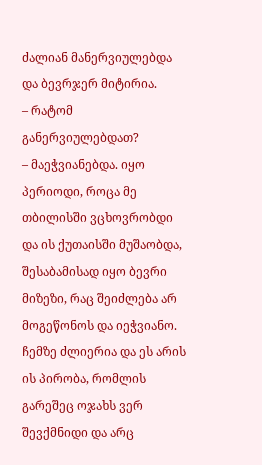ძალიან მანერვიულებდა და ბევრჯერ მიტირია.
– რატომ განერვიულებდათ?
– მაეჭვიანებდა. იყო პერიოდი, როცა მე თბილისში ვცხოვრობდი და ის ქუთაისში მუშაობდა, შესაბამისად იყო ბევრი მიზეზი, რაც შეიძლება არ მოგეწონოს და იეჭვიანო. ჩემზე ძლიერია და ეს არის ის პირობა, რომლის გარეშეც ოჯახს ვერ შევქმნიდი და არც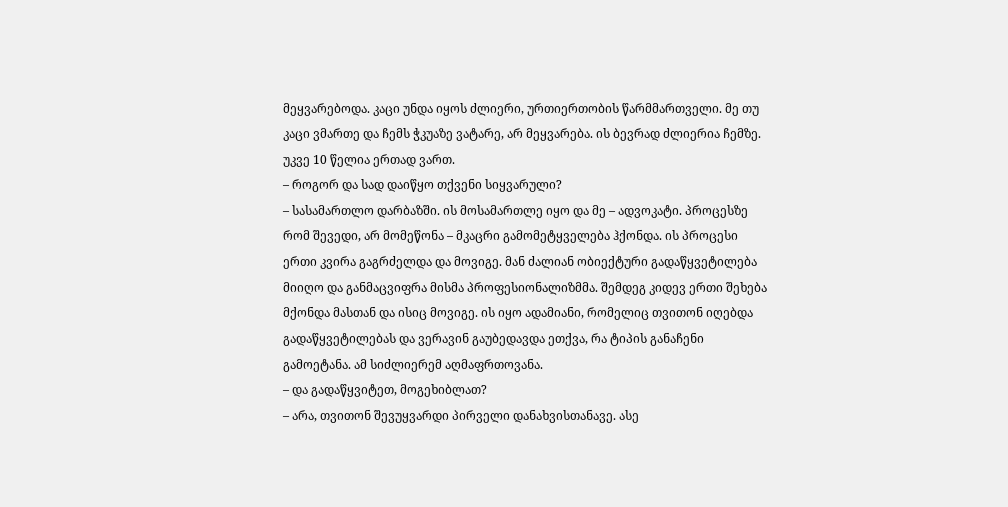მეყვარებოდა. კაცი უნდა იყოს ძლიერი, ურთიერთობის წარმმართველი. მე თუ კაცი ვმართე და ჩემს ჭკუაზე ვატარე, არ მეყვარება. ის ბევრად ძლიერია ჩემზე. უკვე 10 წელია ერთად ვართ.
– როგორ და სად დაიწყო თქვენი სიყვარული?
– სასამართლო დარბაზში. ის მოსამართლე იყო და მე – ადვოკატი. პროცესზე რომ შევედი, არ მომეწონა – მკაცრი გამომეტყველება ჰქონდა. ის პროცესი ერთი კვირა გაგრძელდა და მოვიგე. მან ძალიან ობიექტური გადაწყვეტილება მიიღო და განმაცვიფრა მისმა პროფესიონალიზმმა. შემდეგ კიდევ ერთი შეხება მქონდა მასთან და ისიც მოვიგე. ის იყო ადამიანი, რომელიც თვითონ იღებდა გადაწყვეტილებას და ვერავინ გაუბედავდა ეთქვა, რა ტიპის განაჩენი გამოეტანა. ამ სიძლიერემ აღმაფრთოვანა.
– და გადაწყვიტეთ, მოგეხიბლათ?
– არა, თვითონ შევუყვარდი პირველი დანახვისთანავე. ასე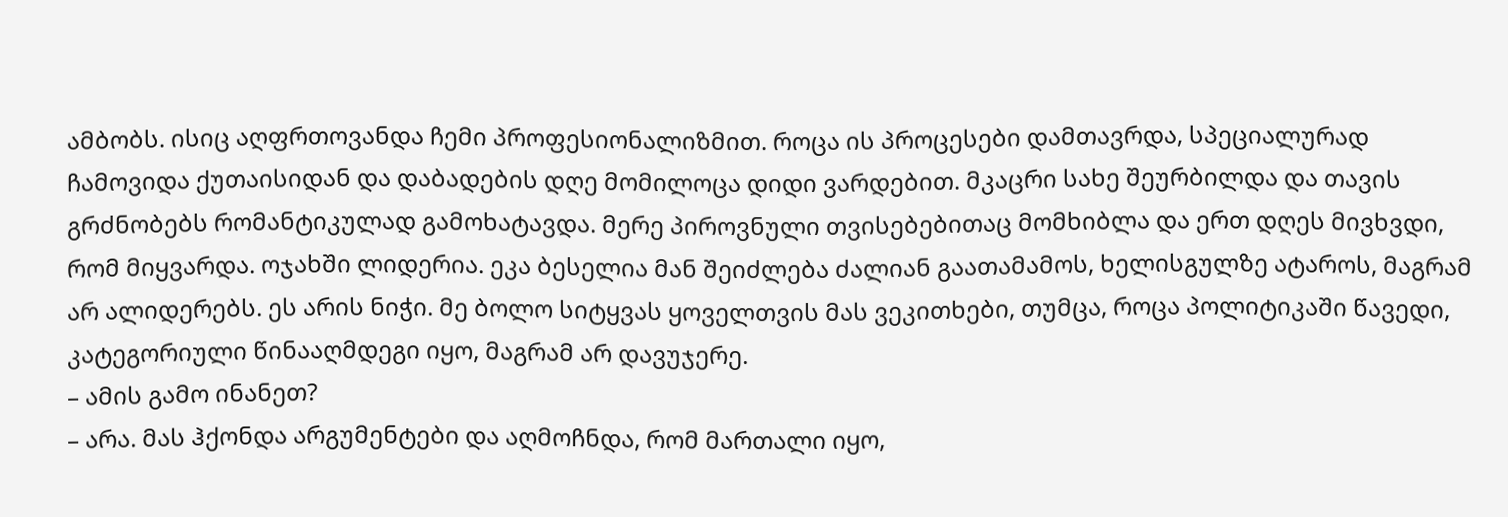ამბობს. ისიც აღფრთოვანდა ჩემი პროფესიონალიზმით. როცა ის პროცესები დამთავრდა, სპეციალურად ჩამოვიდა ქუთაისიდან და დაბადების დღე მომილოცა დიდი ვარდებით. მკაცრი სახე შეურბილდა და თავის გრძნობებს რომანტიკულად გამოხატავდა. მერე პიროვნული თვისებებითაც მომხიბლა და ერთ დღეს მივხვდი, რომ მიყვარდა. ოჯახში ლიდერია. ეკა ბესელია მან შეიძლება ძალიან გაათამამოს, ხელისგულზე ატაროს, მაგრამ არ ალიდერებს. ეს არის ნიჭი. მე ბოლო სიტყვას ყოველთვის მას ვეკითხები, თუმცა, როცა პოლიტიკაში წავედი, კატეგორიული წინააღმდეგი იყო, მაგრამ არ დავუჯერე.
– ამის გამო ინანეთ?
– არა. მას ჰქონდა არგუმენტები და აღმოჩნდა, რომ მართალი იყო,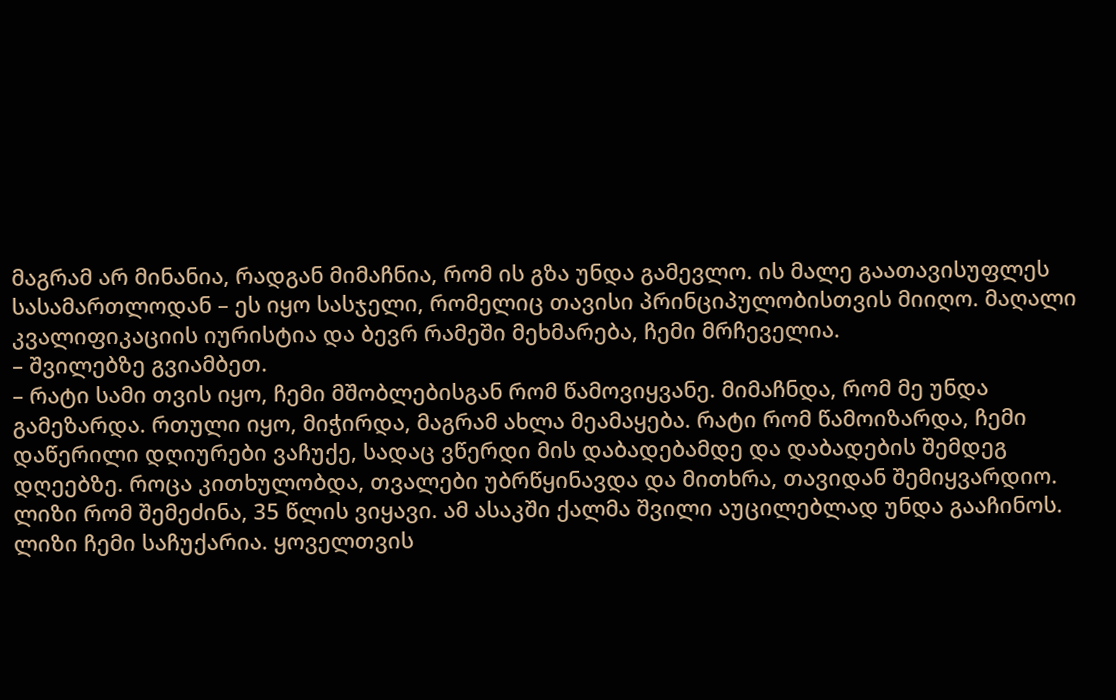მაგრამ არ მინანია, რადგან მიმაჩნია, რომ ის გზა უნდა გამევლო. ის მალე გაათავისუფლეს სასამართლოდან – ეს იყო სასჯელი, რომელიც თავისი პრინციპულობისთვის მიიღო. მაღალი კვალიფიკაციის იურისტია და ბევრ რამეში მეხმარება, ჩემი მრჩეველია.
– შვილებზე გვიამბეთ.
– რატი სამი თვის იყო, ჩემი მშობლებისგან რომ წამოვიყვანე. მიმაჩნდა, რომ მე უნდა გამეზარდა. რთული იყო, მიჭირდა, მაგრამ ახლა მეამაყება. რატი რომ წამოიზარდა, ჩემი დაწერილი დღიურები ვაჩუქე, სადაც ვწერდი მის დაბადებამდე და დაბადების შემდეგ დღეებზე. როცა კითხულობდა, თვალები უბრწყინავდა და მითხრა, თავიდან შემიყვარდიო. ლიზი რომ შემეძინა, 35 წლის ვიყავი. ამ ასაკში ქალმა შვილი აუცილებლად უნდა გააჩინოს. ლიზი ჩემი საჩუქარია. ყოველთვის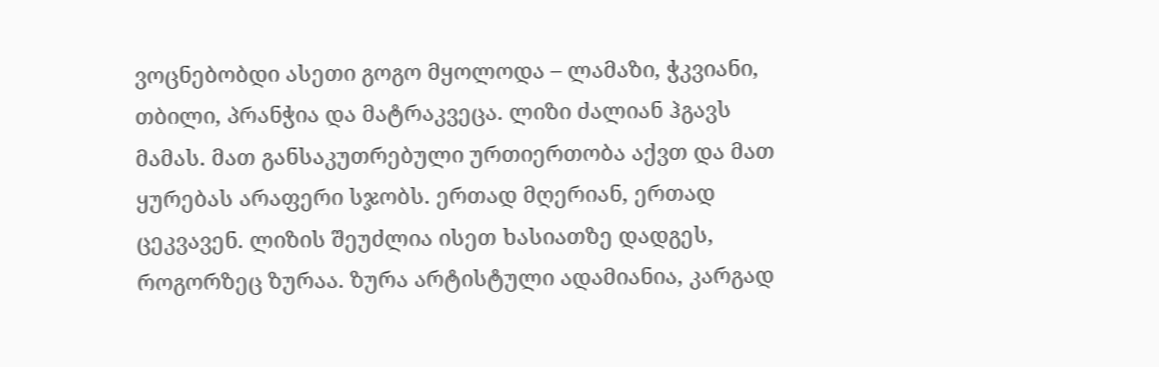ვოცნებობდი ასეთი გოგო მყოლოდა – ლამაზი, ჭკვიანი, თბილი, პრანჭია და მატრაკვეცა. ლიზი ძალიან ჰგავს მამას. მათ განსაკუთრებული ურთიერთობა აქვთ და მათ ყურებას არაფერი სჯობს. ერთად მღერიან, ერთად ცეკვავენ. ლიზის შეუძლია ისეთ ხასიათზე დადგეს, როგორზეც ზურაა. ზურა არტისტული ადამიანია, კარგად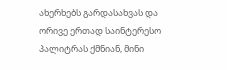ახერხებს გარდასახვას და ორივე ერთად საინტერესო პალიტრას ქმნიან, მინი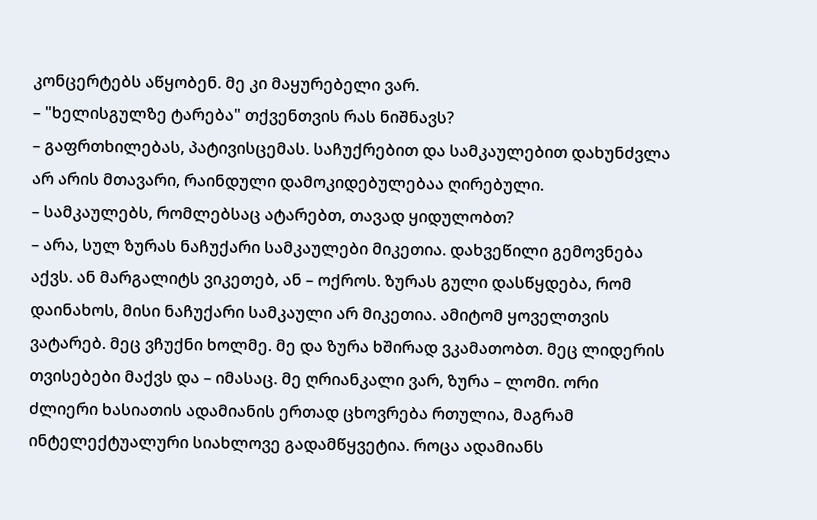კონცერტებს აწყობენ. მე კი მაყურებელი ვარ.
– "ხელისგულზე ტარება" თქვენთვის რას ნიშნავს?
– გაფრთხილებას, პატივისცემას. საჩუქრებით და სამკაულებით დახუნძვლა არ არის მთავარი, რაინდული დამოკიდებულებაა ღირებული.
– სამკაულებს, რომლებსაც ატარებთ, თავად ყიდულობთ?
– არა, სულ ზურას ნაჩუქარი სამკაულები მიკეთია. დახვეწილი გემოვნება აქვს. ან მარგალიტს ვიკეთებ, ან – ოქროს. ზურას გული დასწყდება, რომ დაინახოს, მისი ნაჩუქარი სამკაული არ მიკეთია. ამიტომ ყოველთვის ვატარებ. მეც ვჩუქნი ხოლმე. მე და ზურა ხშირად ვკამათობთ. მეც ლიდერის თვისებები მაქვს და – იმასაც. მე ღრიანკალი ვარ, ზურა – ლომი. ორი ძლიერი ხასიათის ადამიანის ერთად ცხოვრება რთულია, მაგრამ ინტელექტუალური სიახლოვე გადამწყვეტია. როცა ადამიანს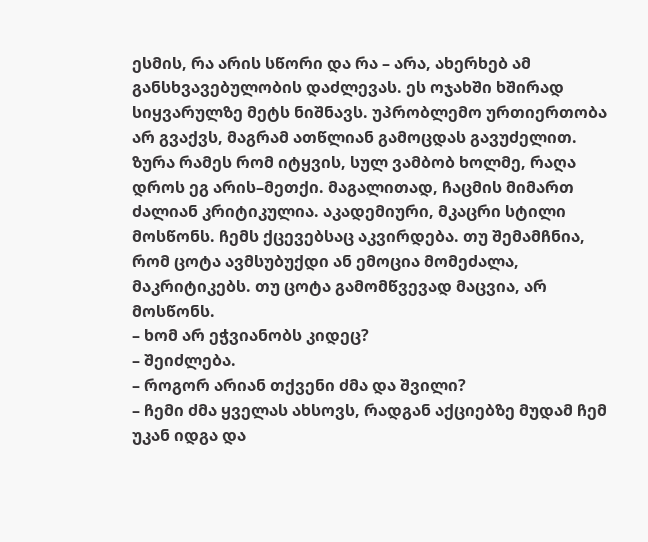ესმის, რა არის სწორი და რა – არა, ახერხებ ამ განსხვავებულობის დაძლევას. ეს ოჯახში ხშირად სიყვარულზე მეტს ნიშნავს. უპრობლემო ურთიერთობა არ გვაქვს, მაგრამ ათწლიან გამოცდას გავუძელით.
ზურა რამეს რომ იტყვის, სულ ვამბობ ხოლმე, რაღა დროს ეგ არის–მეთქი. მაგალითად, ჩაცმის მიმართ ძალიან კრიტიკულია. აკადემიური, მკაცრი სტილი მოსწონს. ჩემს ქცევებსაც აკვირდება. თუ შემამჩნია, რომ ცოტა ავმსუბუქდი ან ემოცია მომეძალა, მაკრიტიკებს. თუ ცოტა გამომწვევად მაცვია, არ მოსწონს.
– ხომ არ ეჭვიანობს კიდეც?
– შეიძლება.
– როგორ არიან თქვენი ძმა და შვილი?
– ჩემი ძმა ყველას ახსოვს, რადგან აქციებზე მუდამ ჩემ უკან იდგა და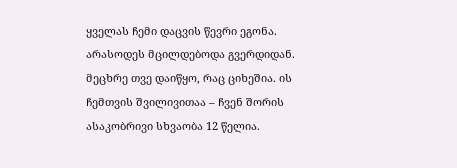ყველას ჩემი დაცვის წევრი ეგონა. არასოდეს მცილდებოდა გვერდიდან. მეცხრე თვე დაიწყო, რაც ციხეშია. ის ჩემთვის შვილივითაა – ჩვენ შორის ასაკობრივი სხვაობა 12 წელია.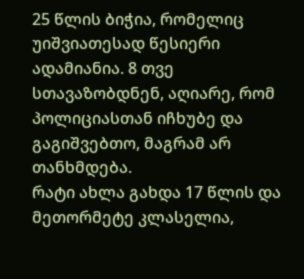25 წლის ბიჭია, რომელიც უიშვიათესად წესიერი ადამიანია. 8 თვე სთავაზობდნენ, აღიარე, რომ პოლიციასთან იჩხუბე და გაგიშვებთო, მაგრამ არ თანხმდება.
რატი ახლა გახდა 17 წლის და მეთორმეტე კლასელია,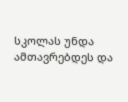სკოლას უნდა ამთავრებდეს და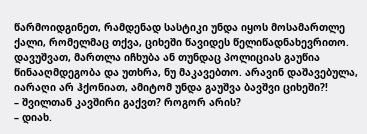წარმოიდგინეთ, რამდენად სასტიკი უნდა იყოს მოსამართლე ქალი, რომელმაც თქვა, ციხეში წავიდეს წელიწადნახევრითო. დავუშვათ, მართლა იჩხუბა ან თუნდაც პოლიციას გაუწია წინააღმდეგობა და უთხრა, ნუ მაკავებთო. არავინ დაშავებულა, იარაღი არ ჰქონიათ, ამიტომ უნდა გაუშვა ბავშვი ციხეში?!
– შვილთან კავშირი გაქვთ? როგორ არის?
– დიახ.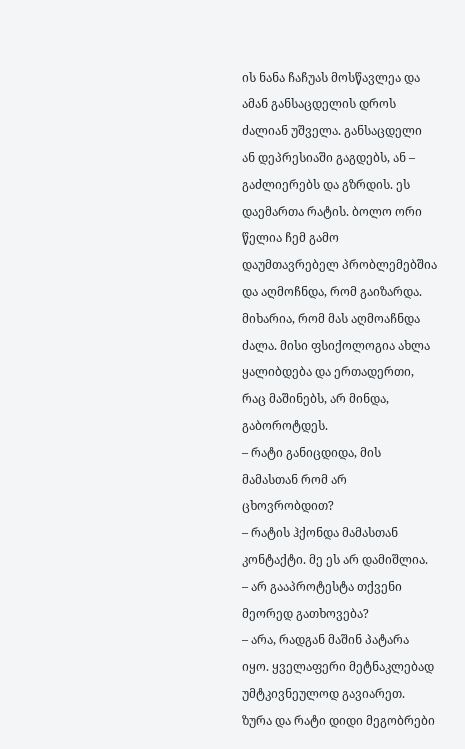ის ნანა ჩაჩუას მოსწავლეა და ამან განსაცდელის დროს ძალიან უშველა. განსაცდელი ან დეპრესიაში გაგდებს, ან – გაძლიერებს და გზრდის. ეს დაემართა რატის. ბოლო ორი წელია ჩემ გამო დაუმთავრებელ პრობლემებშია და აღმოჩნდა, რომ გაიზარდა. მიხარია, რომ მას აღმოაჩნდა ძალა. მისი ფსიქოლოგია ახლა ყალიბდება და ერთადერთი, რაც მაშინებს, არ მინდა, გაბოროტდეს.
– რატი განიცდიდა, მის მამასთან რომ არ ცხოვრობდით?
– რატის ჰქონდა მამასთან კონტაქტი. მე ეს არ დამიშლია.
– არ გააპროტესტა თქვენი მეორედ გათხოვება?
– არა, რადგან მაშინ პატარა იყო. ყველაფერი მეტნაკლებად უმტკივნეულოდ გავიარეთ. ზურა და რატი დიდი მეგობრები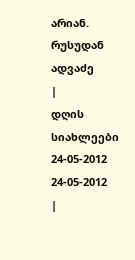არიან.
რუსუდან ადვაძე
|
დღის სიახლეები
24-05-2012
24-05-2012
|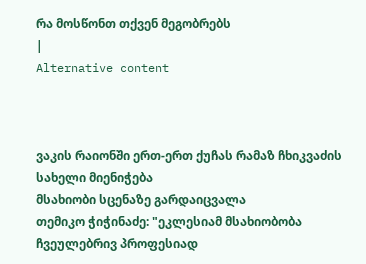რა მოსწონთ თქვენ მეგობრებს
|
Alternative content



ვაკის რაიონში ერთ-ერთ ქუჩას რამაზ ჩხიკვაძის სახელი მიენიჭება
მსახიობი სცენაზე გარდაიცვალა
თემიკო ჭიჭინაძე: "ეკლესიამ მსახიობობა ჩვეულებრივ პროფესიად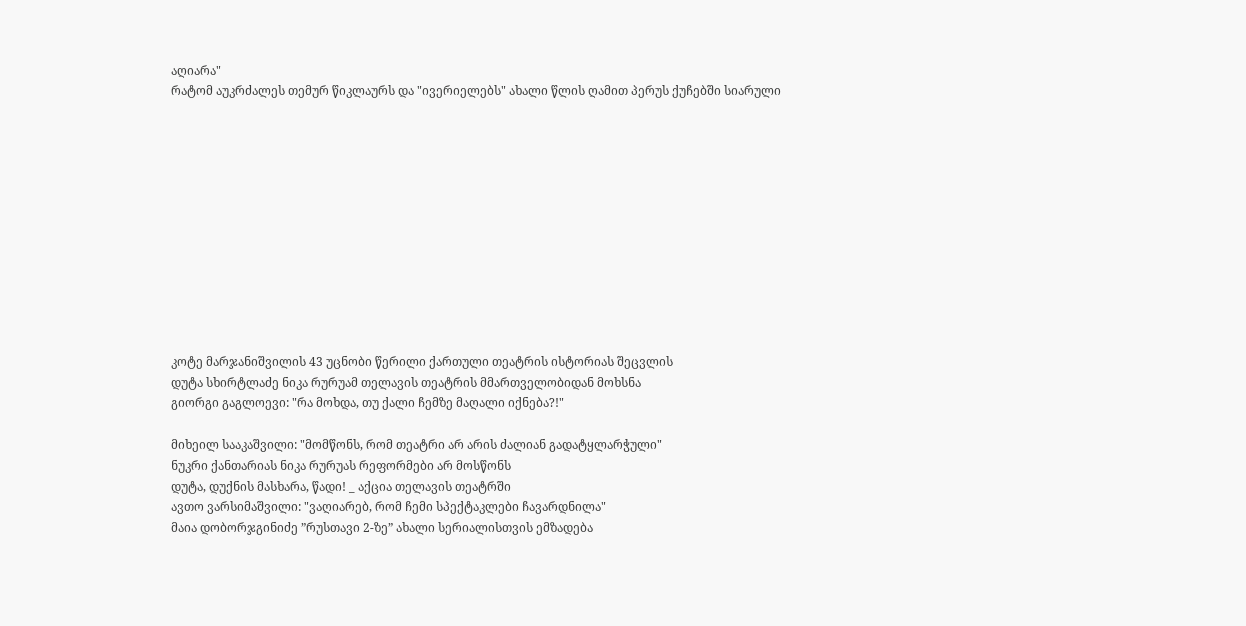აღიარა"
რატომ აუკრძალეს თემურ წიკლაურს და "ივერიელებს" ახალი წლის ღამით პერუს ქუჩებში სიარული












კოტე მარჯანიშვილის 43 უცნობი წერილი ქართული თეატრის ისტორიას შეცვლის
დუტა სხირტლაძე ნიკა რურუამ თელავის თეატრის მმართველობიდან მოხსნა
გიორგი გაგლოევი: "რა მოხდა, თუ ქალი ჩემზე მაღალი იქნება?!"

მიხეილ სააკაშვილი: "მომწონს, რომ თეატრი არ არის ძალიან გადატყლარჭული"
ნუკრი ქანთარიას ნიკა რურუას რეფორმები არ მოსწონს
დუტა, დუქნის მასხარა, წადი! _ აქცია თელავის თეატრში
ავთო ვარსიმაშვილი: "ვაღიარებ, რომ ჩემი სპექტაკლები ჩავარდნილა"
მაია დობორჯგინიძე ”რუსთავი 2-ზე” ახალი სერიალისთვის ემზადება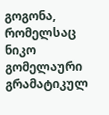გოგონა, რომელსაც ნიკო გომელაური გრამატიკულ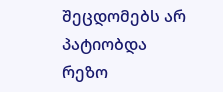შეცდომებს არ პატიობდა
რეზო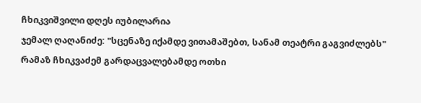ჩხიკვიშვილი დღეს იუბილარია
ჯემალ ღაღანიძე: "სცენაზე იქამდე ვითამაშებთ, სანამ თეატრი გაგვიძლებს"
რამაზ ჩხიკვაძემ გარდაცვალებამდე ოთხი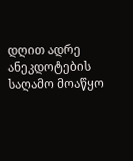დღით ადრე ანეკდოტების საღამო მოაწყო